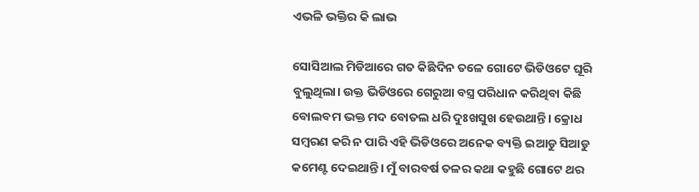ଏଭଳି ଭକ୍ତିର କି ଲାଭ

ସୋସିଆଲ ମିଡିଆରେ ଗତ କିଛିଦିନ ତଳେ ଗୋଟେ ଭିଡିଓଟେ ଘୂରି ବୁଲୁଥିଲା। ଉକ୍ତ ଭିଡିଓରେ ଗେରୁଆ ବସ୍ତ୍ର ପରିଧାନ କରିଥିବା କିଛି ବୋଲବମ ଭକ୍ତ ମଦ ବୋତଲ ଧରି ଦୁଃଖସୁଖ ହେଉଥାନ୍ତି। କ୍ରୋଧ ସମ୍ବରଣ କରି ନ ପାରି ଏହି ଭିଡିଓରେ ଅନେକ ବ୍ୟକ୍ତି ଇଆଡୁ ସିଆଡୁ କମେଣ୍ଟ ଦେଇଥାନ୍ତି। ମୁଁ ବାରବର୍ଷ ତଳର କଥା କହୁଛି ଗୋଟେ ଥର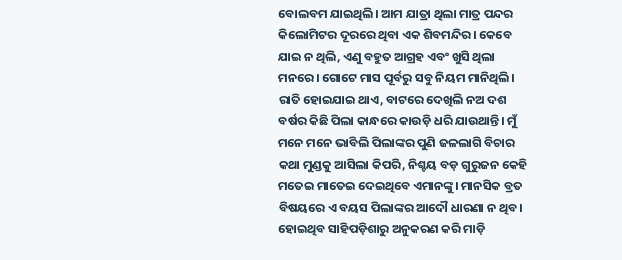ବୋଲବମ ଯାଇଥିଲି। ଆମ ଯାତ୍ରା ଥିଲା ମାତ୍ର ପନ୍ଦର କିଲୋମିଟର ଦୂରରେ ଥିବା ଏକ ଶିବମନ୍ଦିର। କେବେ ଯାଇ ନ ଥିଲି, ଏଣୁ ବହୁତ ଆଗ୍ରହ ଏବଂ ଖୁସି ଥିଲା ମନରେ। ଗୋଟେ ମାସ ପୂର୍ବରୁ ସବୁ ନିୟମ ମାନିଥିଲି। ରାତି ହୋଇଯାଇ ଥାଏ, ବାଟରେ ଦେଖିଲି ନଅ ଦଶ ବର୍ଷର କିଛି ପିଲା କାନ୍ଧରେ କାଉଡ଼ି ଧରି ଯାଉଥାନ୍ତି। ମୁଁ ମନେ ମନେ ଭାବିଲି ପିଲାଙ୍କର ପୁଣି ଜଳଲାଗି ବିଚାର କଥା ମୁଣ୍ଡକୁ ଆସିଲା କିପରି, ନିଶ୍ଚୟ ବଡ଼ ଗୁରୁଜନ କେହି ମତେଇ ମାତେଇ ଦେଇଥିବେ ଏମାନଙ୍କୁ। ମାନସିକ ବ୍ରତ ବିଷୟରେ ଏ ବୟସ ପିଲାଙ୍କର ଆଦୌ ଧାରଣା ନ ଥିବ। ହୋଇଥିବ ସାହିପଡ଼ିଶାରୁ ଅନୁକରଣ କରି ମାଡ଼ି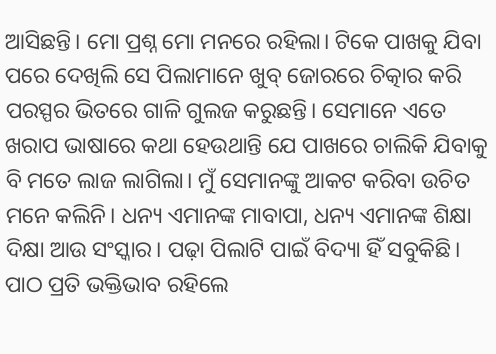ଆସିଛନ୍ତି। ମୋ ପ୍ରଶ୍ନ ମୋ ମନରେ ରହିଲା। ଟିକେ ପାଖକୁ ଯିବା ପରେ ଦେଖିଲି ସେ ପିଲାମାନେ ଖୁବ୍‌ ଜୋରରେ ଚିତ୍କାର କରି ପରସ୍ପର ଭିତରେ ଗାଳି ଗୁଲଜ କରୁଛନ୍ତି। ସେମାନେ ଏତେ ଖରାପ ଭାଷାରେ କଥା ହେଉଥାନ୍ତି ଯେ ପାଖରେ ଚାଲିକି ଯିବାକୁ ବି ମତେ ଲାଜ ଲାଗିଲା। ମୁଁ ସେମାନଙ୍କୁ ଆକଟ କରିବା ଉଚିତ ମନେ କଲିନି। ଧନ୍ୟ ଏମାନଙ୍କ ମାବାପା, ଧନ୍ୟ ଏମାନଙ୍କ ଶିକ୍ଷା ଦିକ୍ଷା ଆଉ ସଂସ୍କାର। ପଢ଼ା ପିଲାଟି ପାଇଁ ବିଦ୍ୟା ହିଁ ସବୁକିଛି। ପାଠ ପ୍ରତି ଭକ୍ତିଭାବ ରହିଲେ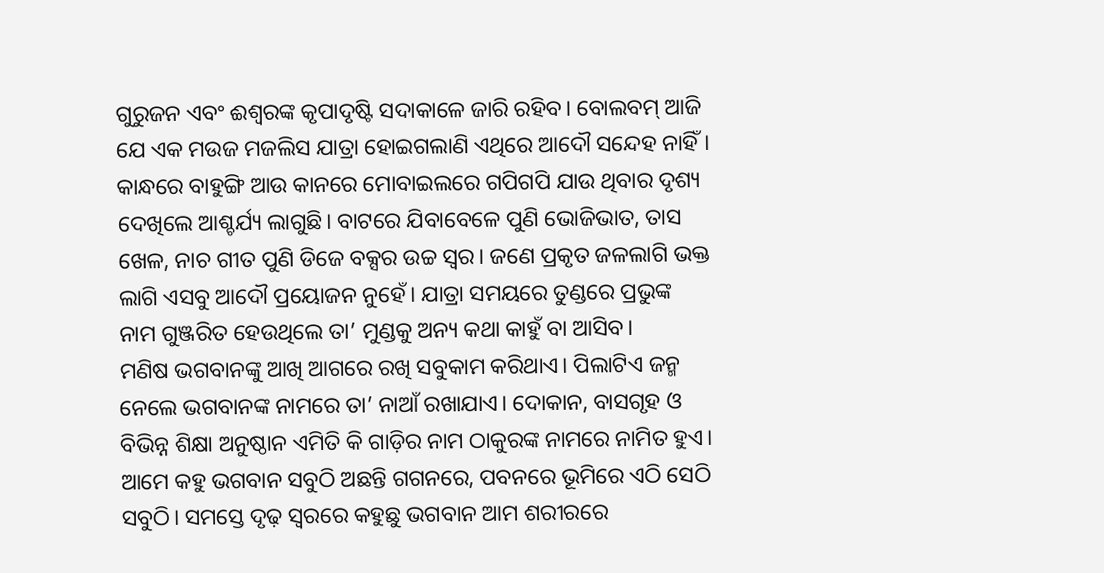ଗୁରୁଜନ ଏବଂ ଈଶ୍ୱରଙ୍କ କୃପାଦୃଷ୍ଟି ସଦାକାଳେ ଜାରି ରହିବ। ବୋଲବମ୍‌ ଆଜି ଯେ ଏକ ମଉଜ ମଜଲିସ ଯାତ୍ରା ହୋଇଗଲାଣି ଏଥିରେ ଆଦୌ ସନ୍ଦେହ ନାହିଁ। କାନ୍ଧରେ ବାହୁଙ୍ଗି ଆଉ କାନରେ ମୋବାଇଲରେ ଗପିଗପି ଯାଉ ଥିବାର ଦୃଶ୍ୟ ଦେଖିଲେ ଆଶ୍ଚର୍ଯ୍ୟ ଲାଗୁଛି। ବାଟରେ ଯିବାବେଳେ ପୁଣି ଭୋଜିଭାତ, ତାସ ଖେଳ, ନାଚ ଗୀତ ପୁଣି ଡିଜେ ବକ୍ସର ଉଚ୍ଚ ସ୍ବର। ଜଣେ ପ୍ରକୃତ ଜଳଲାଗି ଭକ୍ତ ଲାଗି ଏସବୁ ଆଦୌ ପ୍ରୟୋଜନ ନୁହେଁ। ଯାତ୍ରା ସମୟରେ ତୁଣ୍ଡରେ ପ୍ରଭୁଙ୍କ ନାମ ଗୁଞ୍ଜରିତ ହେଉଥିଲେ ତା’ ମୁଣ୍ଡକୁ ଅନ୍ୟ କଥା କାହୁଁ ବା ଆସିବ।
ମଣିଷ ଭଗବାନଙ୍କୁ ଆଖି ଆଗରେ ରଖି ସବୁକାମ କରିଥାଏ। ପିଲାଟିଏ ଜନ୍ମ ନେଲେ ଭଗବାନଙ୍କ ନାମରେ ତା’ ନାଆଁ ରଖାଯାଏ। ଦୋକାନ, ବାସଗୃହ ଓ ବିଭିନ୍ନ ଶିକ୍ଷା ଅନୁଷ୍ଠାନ ଏମିତି କି ଗାଡ଼ିର ନାମ ଠାକୁରଙ୍କ ନାମରେ ନାମିତ ହୁଏ। ଆମେ କହୁ ଭଗବାନ ସବୁଠି ଅଛନ୍ତି ଗଗନରେ, ପବନରେ ଭୂମିରେ ଏଠି ସେଠି ସବୁଠି। ସମସ୍ତେ ଦୃଢ଼ ସ୍ବରରେ କହୁଛୁ ଭଗବାନ ଆମ ଶରୀରରେ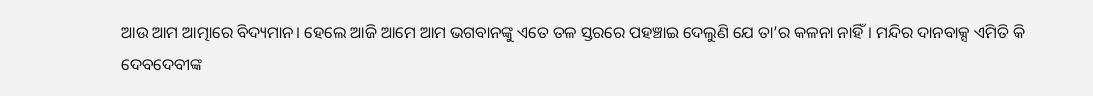ଆଉ ଆମ ଆତ୍ମାରେ ବିଦ୍ୟମାନ। ହେଲେ ଆଜି ଆମେ ଆମ ଭଗବାନଙ୍କୁ ଏତେ ତଳ ସ୍ତରରେ ପହଞ୍ଚାଇ ଦେଲୁଣି ଯେ ତା’ର କଳନା ନାହିଁ। ମନ୍ଦିର ଦାନବାକ୍ସ ଏମିତି କି ଦେବଦେବୀଙ୍କ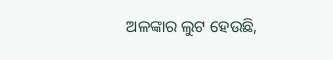ଅଳଙ୍କାର ଲୁଟ ହେଉଛି,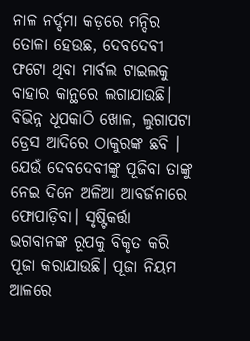ନାଳ ନର୍ଦ୍ଦମା କଡ଼ରେ ମନ୍ଦିର ତୋଳା ହେଉଛ, ଦେବଦେବୀ ଫଟୋ ଥିବା ମାର୍ବଲ ଟାଇଲକୁ ବାହାର କାନ୍ଥରେ ଲଗାଯାଉଛି। ବିଭିନ୍ନ ଧୂପକାଠି ଖୋଳ, ଲୁଗାପଟା ଡ୍ରେସ ଆଦିରେ ଠାକୁରଙ୍କ ଛବି । ଯେଉଁ ଦେବଦେବୀଙ୍କୁ ପୂଜିବା ତାଙ୍କୁ ନେଇ ଦିନେ ଅଳିଆ ଆବର୍ଜନାରେ ଫୋପାଡ଼ିବା। ସୃଷ୍ଟିକର୍ତ୍ତା ଭଗବାନଙ୍କ ରୂପକୁ ବିକୃତ କରି ପୂଜା କରାଯାଉଛି। ପୂଜା ନିୟମ ଆଳରେ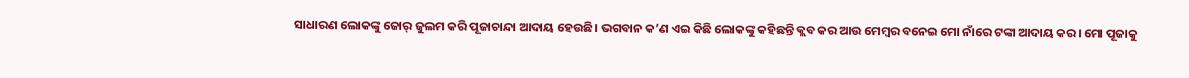ସାଧାରଣ ଲୋକଙ୍କୁ ଜୋର୍‌ ଜୁଲମ କରି ପୂଜାଚାନ୍ଦା ଆଦାୟ ହେଉଛି। ଭଗବାନ କ’ଣ ଏଇ କିଛି ଲୋକଙ୍କୁ କହିଛନ୍ତି କ୍ଲବ କର ଆଉ ମେମ୍ବର ବନେଇ ମୋ ନାଁରେ ଟଙ୍କା ଆଦାୟ କର। ମୋ ପୂଜାକୁ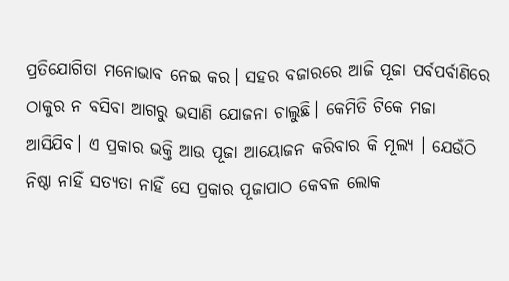ପ୍ରତିଯୋଗିତା ମନୋଭାବ ନେଇ କର। ସହର ବଜାରରେ ଆଜି ପୂଜା ପର୍ବପର୍ବାଣିରେ ଠାକୁର ନ ବସିବା ଆଗରୁ ଭସାଣି ଯୋଜନା ଚାଲୁଛି। କେମିତି ଟିକେ ମଜା ଆସିଯିବ। ଏ ପ୍ରକାର ଭକ୍ତି ଆଉ ପୂଜା ଆୟୋଜନ କରିବାର କି ମୂଲ୍ୟ । ଯେଉଁଠି ନିଷ୍ଠା ନାହିଁ ସତ୍ୟତା ନାହିଁ ସେ ପ୍ରକାର ପୂଜାପାଠ କେବଳ ଲୋକ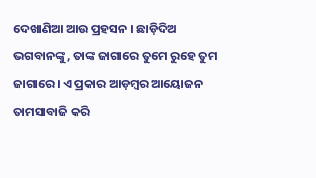ଦେଖାଣିଆ ଆଉ ପ୍ରହସନ । ଛାଡ଼ିଦିଅ ଭଗବାନଙ୍କୁ, ତାଙ୍କ ଜାଗାରେ ତୁମେ ରୁହେ ତୁମ ଜାଗାରେ। ଏ ପ୍ରକାର ଆଡ଼ମ୍ବର ଆୟୋଜନ ତାମସାବାଜି କରି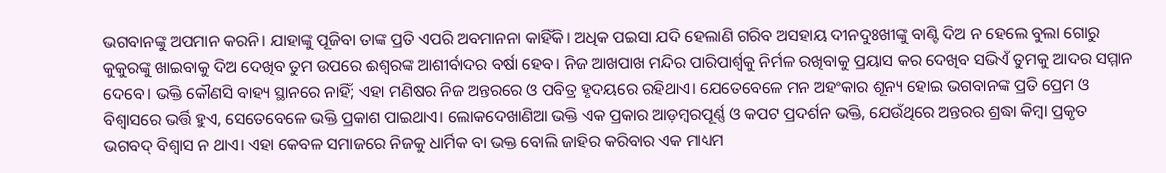ଭଗବାନଙ୍କୁ ଅପମାନ କରନି। ଯାହାଙ୍କୁ ପୂଜିବା ତାଙ୍କ ପ୍ରତି ଏପରି ଅବମାନନା କାହିଁକି। ଅଧିକ ପଇସା ଯଦି ହେଲାଣି ଗରିବ ଅସହାୟ ଦୀନଦୁଃଖୀଙ୍କୁ ବାଣ୍ଟି ଦିଅ ନ ହେଲେ ବୁଲା ଗୋରୁ କୁକୁରଙ୍କୁ ଖାଇବାକୁ ଦିଅ ଦେଖିବ ତୁମ ଉପରେ ଈଶ୍ୱରଙ୍କ ଆଶୀର୍ବାଦର ବର୍ଷା ହେବ। ନିଜ ଆଖପାଖ ମନ୍ଦିର ପାରିପାର୍ଶ୍ୱକୁ ନିର୍ମଳ ରଖିବାକୁ ପ୍ରୟାସ କର ଦେଖିବ ସଭିଏଁ ତୁମକୁ ଆଦର ସମ୍ମାନ ଦେବେ। ଭକ୍ତି କୌଣସି ବାହ୍ୟ ସ୍ଥାନରେ ନାହିଁ; ଏହା ମଣିଷର ନିଜ ଅନ୍ତରରେ ଓ ପବିତ୍ର ହୃଦୟରେ ରହିଥାଏ। ଯେତେବେଳେ ମନ ଅହଂକାର ଶୂନ୍ୟ ହୋଇ ଭଗବାନଙ୍କ ପ୍ରତି ପ୍ରେମ ଓ ବିଶ୍ୱାସରେ ଭର୍ତ୍ତି ହୁଏ, ସେତେବେଳେ ଭକ୍ତି ପ୍ରକାଶ ପାଇଥାଏ। ଲୋକଦେଖାଣିଆ ଭକ୍ତି ଏକ ପ୍ରକାର ଆଡ଼ମ୍ବରପୂର୍ଣ୍ଣ ଓ କପଟ ପ୍ରଦର୍ଶନ ଭକ୍ତି, ଯେଉଁଥିରେ ଅନ୍ତରର ଶ୍ରଦ୍ଧା କିମ୍ବା ପ୍ରକୃତ ଭଗବଦ୍‌ ବିଶ୍ୱାସ ନ ଥାଏ। ଏହା କେବଳ ସମାଜରେ ନିଜକୁ ଧାର୍ମିକ ବା ଭକ୍ତ ବୋଲି ଜାହିର କରିବାର ଏକ ମାଧ୍ୟମ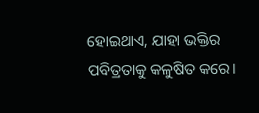ହୋଇଥାଏ, ଯାହା ଭକ୍ତିର ପବିତ୍ରତାକୁ କଳୁଷିତ କରେ।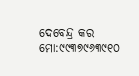ଦେବେନ୍ଦ୍ର କର
ମୋ:୯୯୩୭୯୬୩୯୧୦